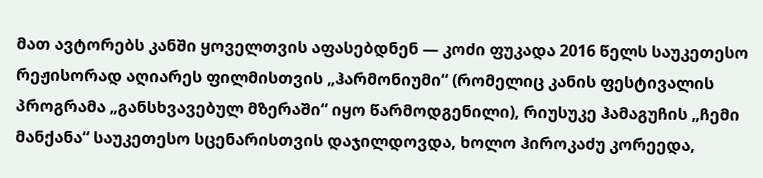მათ ავტორებს კანში ყოველთვის აფასებდნენ — კოძი ფუკადა 2016 წელს საუკეთესო რეჟისორად აღიარეს ფილმისთვის „ჰარმონიუმი“ (რომელიც კანის ფესტივალის პროგრამა „განსხვავებულ მზერაში“ იყო წარმოდგენილი), რიუსუკე ჰამაგუჩის „ჩემი მანქანა“ საუკეთესო სცენარისთვის დაჯილდოვდა, ხოლო ჰიროკაძუ კორეედა,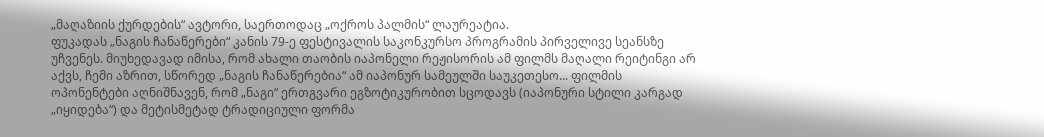„მაღაზიის ქურდების“ ავტორი, საერთოდაც „ოქროს პალმის“ ლაურეატია.
ფუკადას „ნაგის ჩანაწერები“ კანის 79-ე ფესტივალის საკონკურსო პროგრამის პირველივე სეანსზე უჩვენეს. მიუხედავად იმისა, რომ ახალი თაობის იაპონელი რეჟისორის ამ ფილმს მაღალი რეიტინგი არ აქვს, ჩემი აზრით, სწორედ „ნაგის ჩანაწერებია“ ამ იაპონურ სამეულში საუკეთესო... ფილმის ოპონენტები აღნიშნავენ, რომ „ნაგი“ ერთგვარი ეგზოტიკურობით სცოდავს (იაპონური სტილი კარგად „იყიდება“) და მეტისმეტად ტრადიციული ფორმა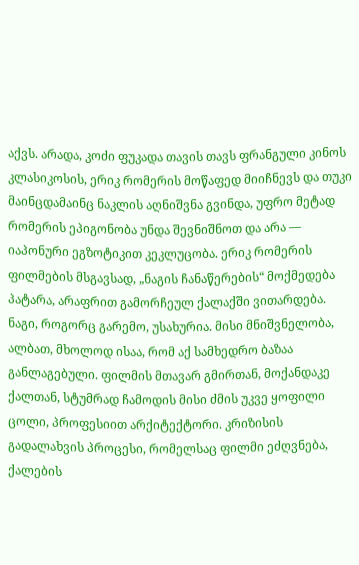აქვს. არადა, კოძი ფუკადა თავის თავს ფრანგული კინოს კლასიკოსის, ერიკ რომერის მოწაფედ მიიჩნევს და თუკი მაინცდამაინც ნაკლის აღნიშვნა გვინდა, უფრო მეტად რომერის ეპიგონობა უნდა შევნიშნოთ და არა — იაპონური ეგზოტიკით კეკლუცობა. ერიკ რომერის ფილმების მსგავსად, „ნაგის ჩანაწერების“ მოქმედება პატარა, არაფრით გამორჩეულ ქალაქში ვითარდება. ნაგი, როგორც გარემო, უსახურია. მისი მნიშვნელობა, ალბათ, მხოლოდ ისაა, რომ აქ სამხედრო ბაზაა განლაგებული. ფილმის მთავარ გმირთან, მოქანდაკე ქალთან, სტუმრად ჩამოდის მისი ძმის უკვე ყოფილი ცოლი, პროფესიით არქიტექტორი. კრიზისის გადალახვის პროცესი, რომელსაც ფილმი ეძღვნება, ქალების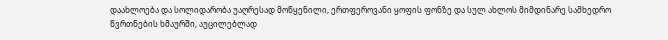დაახლოება და სოლიდარობა უაღრესად მოწყენილი, ერთფეროვანი ყოფის ფონზე და სულ ახლოს მიმდინარე სამხედრო წვრთნების ხმაურში, აუცილებლად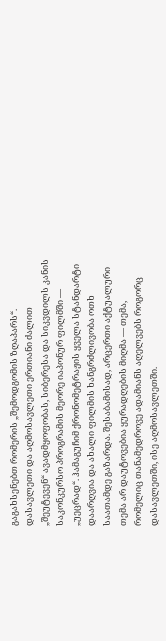გაგახსენებთ რომერის „შემოდგომის ზღაპარს“.
დასავლეთი და აღმოსავლეთი ერთიანი ძალით „შეუტევენ“ ავადმყოფობას, სიბერესა და სიკვდილს კანის საკონკურსო პროგრამის მეორე იაპონურ ფილმში — „უეცრად“. ჰამაგუჩიმ ქრონომეტრაჟის ყველა სტანდარტი დაარღვია და ახალი ფილმის ხანგრძლივობა ოთხ საათამდე გაზარდა. შესაბამისად, არცერთი აქტუალური თემა არ დაუტოვებია ყურადღების მიღმა — თემა, რომელიც თანამედროვე ადამიანს აღელვებს როგორც დასავლეთში, ისე აღმოსავლეთში.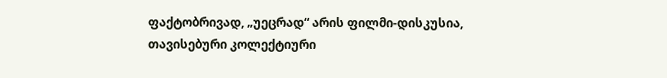ფაქტობრივად, „უეცრად“ არის ფილმი-დისკუსია, თავისებური კოლექტიური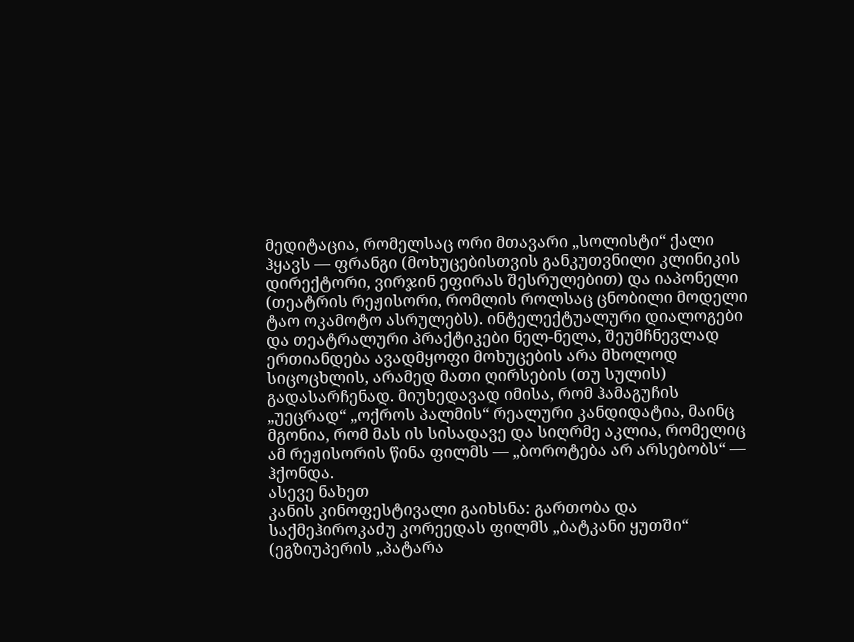მედიტაცია, რომელსაც ორი მთავარი „სოლისტი“ ქალი ჰყავს — ფრანგი (მოხუცებისთვის განკუთვნილი კლინიკის დირექტორი, ვირჯინ ეფირას შესრულებით) და იაპონელი (თეატრის რეჟისორი, რომლის როლსაც ცნობილი მოდელი ტაო ოკამოტო ასრულებს). ინტელექტუალური დიალოგები და თეატრალური პრაქტიკები ნელ-ნელა, შეუმჩნევლად ერთიანდება ავადმყოფი მოხუცების არა მხოლოდ სიცოცხლის, არამედ მათი ღირსების (თუ სულის) გადასარჩენად. მიუხედავად იმისა, რომ ჰამაგუჩის „უეცრად“ „ოქროს პალმის“ რეალური კანდიდატია, მაინც მგონია, რომ მას ის სისადავე და სიღრმე აკლია, რომელიც ამ რეჟისორის წინა ფილმს — „ბოროტება არ არსებობს“ — ჰქონდა.
ასევე ნახეთ
კანის კინოფესტივალი გაიხსნა: გართობა და საქმეჰიროკაძუ კორეედას ფილმს „ბატკანი ყუთში“ (ეგზიუპერის „პატარა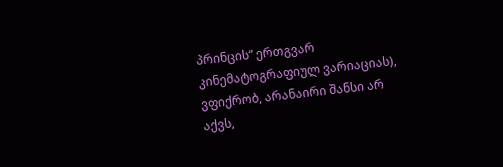პრინცის“ ერთგვარ კინემატოგრაფიულ ვარიაციას), ვფიქრობ, არანაირი შანსი არ აქვს,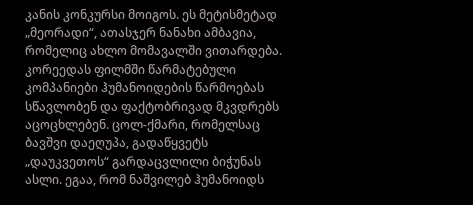კანის კონკურსი მოიგოს. ეს მეტისმეტად „მეორადი“, ათასჯერ ნანახი ამბავია, რომელიც ახლო მომავალში ვითარდება. კორეედას ფილმში წარმატებული კომპანიები ჰუმანოიდების წარმოებას სწავლობენ და ფაქტობრივად მკვდრებს აცოცხლებენ. ცოლ-ქმარი, რომელსაც ბავშვი დაეღუპა, გადაწყვეტს „დაუკვეთოს“ გარდაცვლილი ბიჭუნას ასლი. ეგაა, რომ ნაშვილებ ჰუმანოიდს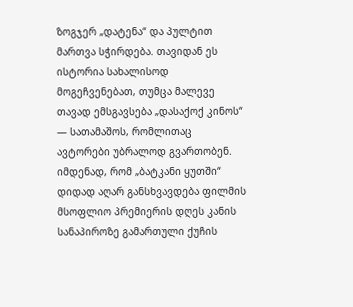ზოგჯერ „დატენა“ და პულტით მართვა სჭირდება. თავიდან ეს ისტორია სახალისოდ მოგეჩვენებათ, თუმცა მალევე თავად ემსგავსება „დასაქოქ კინოს“ — სათამაშოს, რომლითაც ავტორები უბრალოდ გვართობენ. იმდენად, რომ „ბატკანი ყუთში“ დიდად აღარ განსხვავდება ფილმის მსოფლიო პრემიერის დღეს კანის სანაპიროზე გამართული ქუჩის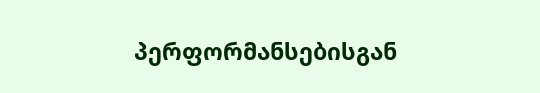პერფორმანსებისგან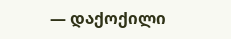— დაქოქილი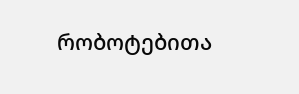რობოტებითა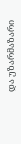და უზარმაზარი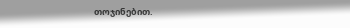თოჯინებით.